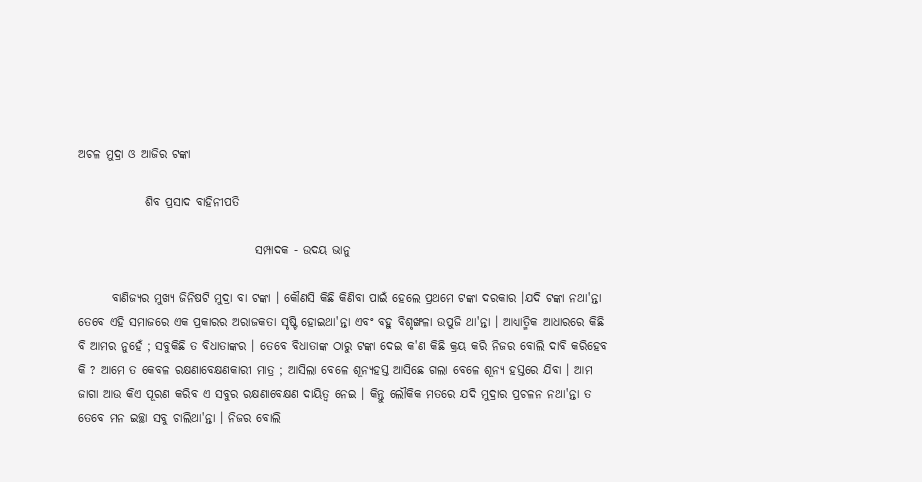ଅଚଳ ମୁଦ୍ରା ଓ ଆଜିର ଟଙ୍କା

              ଶିବ ପ୍ରସାଦ ବାହିନୀପତି

                                     ସମ୍ପାଦକ - ଉଦୟ ଭାନୁ

       ବାଣିଜ୍ୟର ମୁଖ୍ଯ ଜିନିଷଟି ମୁଦ୍ରା ବା ଟଙ୍କା । କୌଣସି କିଛି କିଣିବା ପାଇଁ ହେଲେ ପ୍ରଥମେ ଟଙ୍କା ଦରକାର ।ଯଦି ଟଙ୍କା ନଥା'ନ୍ତା ତେବେ ଏହି ସମାଜରେ ଏକ ପ୍ରକାରର ଅରାଜକତା ସୃଷ୍ଟି ହୋଇଥା'ନ୍ତା ଏବଂ ବହୁ ବିଶୃଙ୍ଖଳା ଉପୁଜି ଥା'ନ୍ତା । ଆଧ୍ଯାତ୍ମିକ ଆଧାରରେ କିଛି ବି ଆମର ନୁହେଁ ; ସବୁକିଛି ତ ବିଧାତାଙ୍କର । ତେବେ ବିଧାତାଙ୍କ ଠାରୁ ଟଙ୍କା ଦେଇ କ'ଣ କିଛି କ୍ରୟ କରି ନିଜର ବୋଲି ଦାବି କରିହେବ କି ? ଆମେ ତ କେବଳ ରକ୍ଷଣାବେକ୍ଷଣକାରୀ ମାତ୍ର ; ଆସିଲା ବେଳେ ଶୂନ୍ୟହସ୍ତ ଆସିଛେ ଗଲା ବେଳେ ଶୂନ୍ୟ ହସ୍ତରେ ଯିବା । ଆମ ଜାଗା ଆଉ କିଏ ପୂରଣ କରିବ ଏ ସବୁର ରକ୍ଷଣାବେକ୍ଷଣ ଦାୟିତ୍ବ ନେଇ । କିନ୍ତୁ ଲୌକିକ ମତରେ ଯଦି ମୁଦ୍ରାର ପ୍ରଚଳନ ନଥା'ନ୍ତା ତ ତେବେ ମନ ଇଚ୍ଛା ସବୁ ଚାଲିଥା'ନ୍ତା । ନିଜର ବୋଲି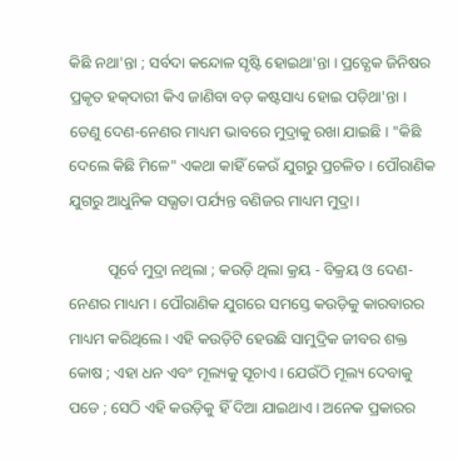କିଛି ନଥା'ନ୍ତା ; ସର୍ବଦା କନ୍ଦୋଳ ସୃଷ୍ଟି ହୋଇଥା'ନ୍ତା । ପ୍ରତ୍ଯେକ ଜିନିଷର ପ୍ରକୃତ ହକ୍‌ଦାରୀ କିଏ ଜାଣିବା ବଡ଼ କଷ୍ଟସାଧ୍ୟ ହୋଇ ପଡ଼ିଥା'ନ୍ତା । ତେଣୁ ଦେଣ-ନେଣର ମାଧ୍ୟମ ଭାବରେ ମୁଦ୍ରାକୁ ରଖା ଯାଇଛି । "କିଛି ଦେଲେ କିଛି ମିଳେ" ଏକଥା କାହିଁ କେଉଁ ଯୁଗରୁ ପ୍ରଚଳିତ । ପୌରାଣିକ ଯୁଗରୁ ଆଧୁନିକ ସଭ୍ଯତା ପର୍ଯ୍ୟନ୍ତ ବଣିଜର ମାଧ୍ୟମ ମୁଦ୍ରା ।

          ପୂର୍ବେ ମୁଦ୍ରା ନଥିଲା ; କଉଡ଼ି ଥିଲା କ୍ରୟ - ବିକ୍ରୟ ଓ ଦେଣ-ନେଣର ମାଧ୍ୟମ । ପୌରାଣିକ ଯୁଗରେ ସମସ୍ତେ କଉଡ଼ିକୁ କାରବାରର ମାଧ୍ୟମ କରିଥିଲେ । ଏହି କଉଡ଼ିଟି ହେଉଛି ସାମୁଦ୍ରିକ ଜୀବର ଶକ୍ତ କୋଷ ; ଏହା ଧନ ଏବଂ ମୂଲ୍ୟକୁ ସୂଚାଏ । ଯେଉଁଠି ମୂଲ୍ୟ ଦେବାକୁ ପଡେ ; ସେଠି ଏହି କଉଡ଼ିକୁ ହିଁ ଦିଆ ଯାଇଥାଏ । ଅନେକ ପ୍ରକାରର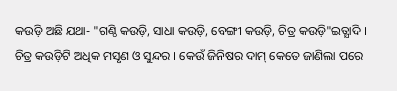କଉଡ଼ି ଅଛି ଯଥା- "ଗଣ୍ଠି କଉଡ଼ି, ସାଧା କଉଡ଼ି, ବେଙ୍ଗୀ କଉଡ଼ି, ଚିତ୍ର କଉଡ଼ି"ଇତ୍ଯାଦି । ଚିତ୍ର କଉଡ଼ିଟି ଅଧିକ ମସୃଣ ଓ ସୁନ୍ଦର । କେଉଁ ଜିନିଷର ଦାମ୍‌ କେତେ ଜାଣିଲା ପରେ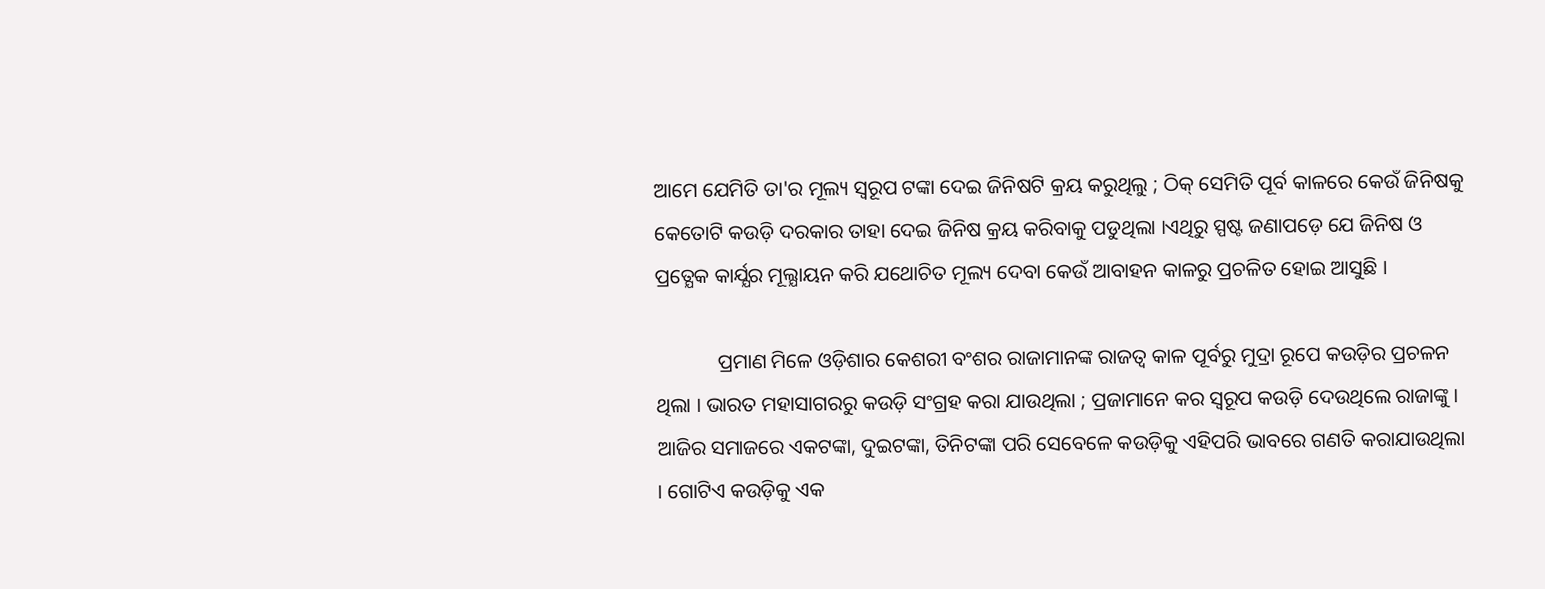ଆମେ ଯେମିତି ତା'ର ମୂଲ୍ୟ ସ୍ବରୂପ ଟଙ୍କା ଦେଇ ଜିନିଷଟି କ୍ରୟ କରୁଥିଲୁ ; ଠିକ୍‌ ସେମିତି ପୂର୍ବ କାଳରେ କେଉଁ ଜିନିଷକୁ କେତୋଟି କଉଡ଼ି ଦରକାର ତାହା ଦେଇ ଜିନିଷ କ୍ରୟ କରିବାକୁ ପଡୁଥିଲା ।ଏଥିରୁ ସ୍ପଷ୍ଟ ଜଣାପଡ଼େ ଯେ ଜିନିଷ ଓ ପ୍ରତ୍ଯେକ କାର୍ଯ୍ଯର ମୂଲ୍ଯାୟନ କରି ଯଥୋଚିତ ମୂଲ୍ୟ ଦେବା କେଉଁ ଆବାହନ କାଳରୁ ପ୍ରଚଳିତ ହୋଇ ଆସୁଛି ।

            ପ୍ରମାଣ ମିଳେ ଓଡ଼ିଶାର କେଶରୀ ବଂଶର ରାଜାମାନଙ୍କ ରାଜତ୍ବ କାଳ ପୂର୍ବରୁ ମୁଦ୍ରା ରୂପେ କଉଡ଼ିର ପ୍ରଚଳନ ଥିଲା । ଭାରତ ମହାସାଗରରୁ କଉଡ଼ି ସଂଗ୍ରହ କରା ଯାଉଥିଲା ; ପ୍ରଜାମାନେ କର ସ୍ବରୂପ କଉଡ଼ି ଦେଉଥିଲେ ରାଜାଙ୍କୁ । ଆଜିର ସମାଜରେ ଏକଟଙ୍କା, ଦୁଇଟଙ୍କା, ତିନିଟଙ୍କା ପରି ସେବେଳେ କଉଡ଼ିକୁ ଏହିପରି ଭାବରେ ଗଣତି କରାଯାଉଥିଲା । ଗୋଟିଏ କଉଡ଼ିକୁ ଏକ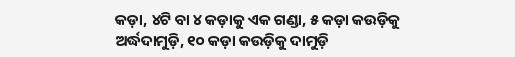କଡ଼ା, ୪ଟି ବା ୪ କଡ଼ାକୁ ଏକ ଗଣ୍ଡା, ୫ କଡ଼ା କଉଡ଼ିକୁ ଅର୍ଦ୍ଧଦାମୁଡ଼ି, ୧୦ କଡ଼ା କଉଡ଼ିକୁ ଦାମୁଡ଼ି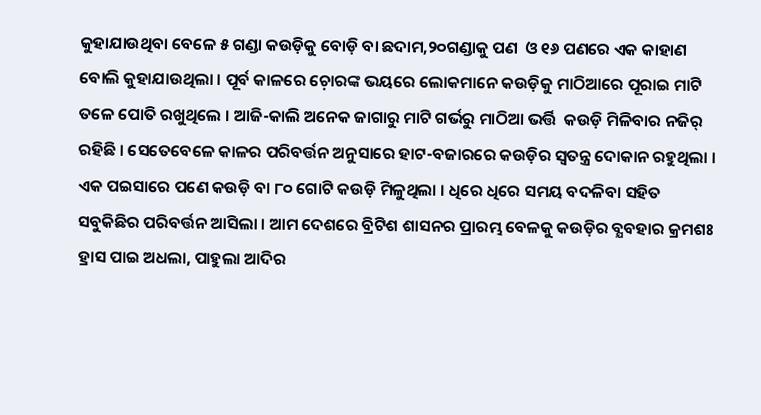କୁହାଯାଉଥିବା ବେଳେ ୫ ଗଣ୍ଡା କଉଡ଼ିକୁ ବୋଡ଼ି ବା ଛଦାମ,୨୦ଗଣ୍ଡାକୁ ପଣ  ଓ ୧୬ ପଣରେ ଏକ କାହାଣ ବୋଲି କୁହାଯାଉଥିଲା । ପୂର୍ବ କାଳରେ ଚ଼ୋରଙ୍କ ଭୟରେ ଲୋକମାନେ କଉଡ଼ିକୁ ମାଠିଆରେ ପୂରାଇ ମାଟି ତଳେ ପୋତି ରଖୁଥିଲେ । ଆଜି-କାଲି ଅନେକ ଜାଗାରୁ ମାଟି ଗର୍ଭରୁ ମାଠିଆ ଭର୍ତ୍ତି  କଉଡ଼ି ମିଳିବାର ନଜିର୍‌ ରହିଛି । ସେତେବେଳେ କାଳର ପରିବର୍ତ୍ତନ ଅନୁସାରେ ହାଟ-ବଜାରରେ କଉଡ଼ିର ସ୍ବତନ୍ତ୍ର ଦୋକାନ ରହୁଥିଲା । ଏକ ପଇସାରେ ପଣେ କଉଡ଼ି ବା ୮୦ ଗୋଟି କଉଡ଼ି ମିଳୁଥିଲା । ଧିରେ ଧିରେ ସମୟ ବଦଳିବା ସହିତ ସବୁକିଛିର ପରିବର୍ତ୍ତନ ଆସିଲା । ଆମ ଦେଶରେ ବ୍ରିଟିଶ ଶାସନର ପ୍ରାରମ୍ଭ ବେଳକୁ କଉଡ଼ିର ବ୍ଯବହାର କ୍ରମଶଃ ହ୍ରାସ ପାଇ ଅଧଲା, ପାହୁଲା ଆଦିର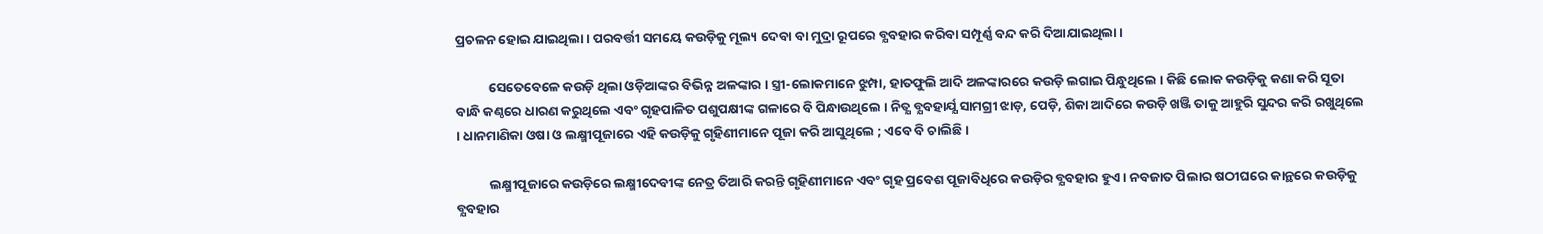ପ୍ରଚଳନ ହୋଇ ଯାଇଥିଲା । ପରବର୍ତ୍ତୀ ସମୟେ କଉଡ଼ିକୁ ମୂଲ୍ୟ ଦେବା ବା ମୁଦ୍ରା ରୂପରେ ବ୍ଯବହାର କରିବା ସମ୍ପୂର୍ଣ୍ଣ ବନ୍ଦ କରି ଦିଆଯାଇଥିଲା ।

           ସେତେବେଳେ କଉଡ଼ି ଥିଲା ଓଡ଼ିଆଙ୍କର ବିଭିନ୍ନ ଅଳଙ୍କାର । ସ୍ତ୍ରୀ-ଲୋକମାନେ ଝୁମ୍ପା, ହାତଫୁଲି ଆଦି ଅଳଙ୍କାରରେ କଉଡ଼ି ଲଗାଇ ପିନ୍ଧୁଥିଲେ । କିଛି ଲୋକ କଉଡ଼ିକୁ କଣା କରି ସୂତା ବାନ୍ଧି କଣ୍ଠରେ ଧାରଣ କରୁଥିଲେ ଏବଂ ଗୃହପାଳିତ ପଶୁପକ୍ଷୀଙ୍କ ଗଳାରେ ବି ପିନ୍ଧାଉଥିଲେ । ନିତ୍ଯ ବ୍ଯବହାର୍ଯ୍ଯ ସାମଗ୍ରୀ ଝାଡ଼, ପେଡ଼ି, ଶିକା ଆଦିରେ କଉଡ଼ି ଖଞ୍ଜି ତାକୁ ଆହୁରି ସୁନ୍ଦର କରି ରଖୁଥିଲେ । ଧାନମାଣିକା ଓଷା ଓ ଲକ୍ଷ୍ମୀପୂଜାରେ ଏହି କଉଡ଼ିକୁ ଗୃହିଣୀମାନେ ପୂଜା କରି ଆସୁଥିଲେ ; ଏବେ ବି ଚାଲିଛି ।

           ଲକ୍ଷ୍ମୀପୂଜାରେ କଉଡ଼ିରେ ଲକ୍ଷ୍ମୀଦେବୀଙ୍କ ନେତ୍ର ତିଆରି କରନ୍ତି ଗୃହିଣୀମାନେ ଏବଂ ଗୃହ ପ୍ରବେଶ ପୂଜାବିଧିରେ କଉଡ଼ିର ବ୍ଯବହାର ହୁଏ । ନବଜାତ ପିଲାର ଷଠୀଘରେ କାନ୍ଥରେ କଉଡ଼ିକୁ ବ୍ଯବହାର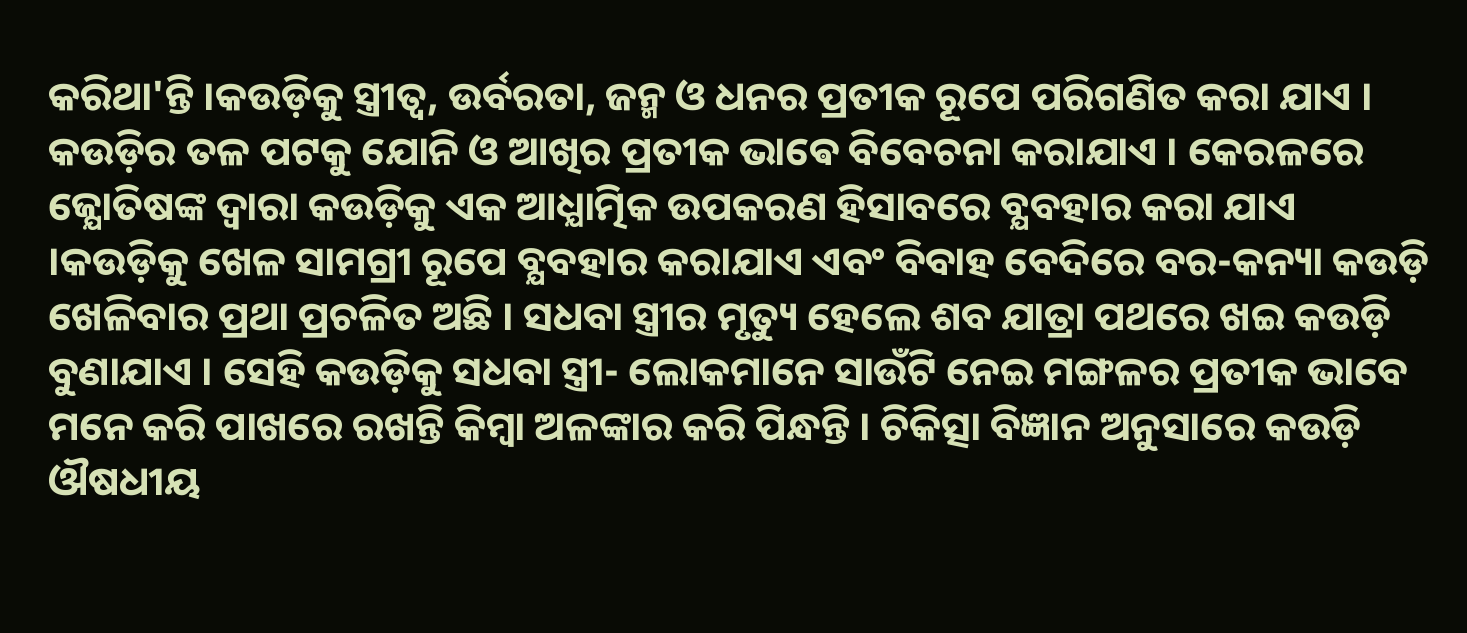କରିଥା'ନ୍ତି ।କଉଡ଼ିକୁ ସ୍ତ୍ରୀତ୍ବ, ଉର୍ବରତା, ଜନ୍ମ ଓ ଧନର ପ୍ରତୀକ ରୂପେ ପରିଗଣିତ କରା ଯାଏ । କଉଡ଼ିର ତଳ ପଟକୁ ଯୋନି ଓ ଆଖିର ପ୍ରତୀକ ଭାଵେ ବିବେଚନା କରାଯାଏ । କେରଳରେ ଜ୍ଯୋତିଷଙ୍କ ଦ୍ବାରା କଉଡ଼ିକୁ ଏକ ଆଧ୍ଯାତ୍ମିକ ଉପକରଣ ହିସାବରେ ବ୍ଯବହାର କରା ଯାଏ ।କଉଡ଼ିକୁ ଖେଳ ସାମଗ୍ରୀ ରୂପେ ବ୍ଯବହାର କରାଯାଏ ଏବଂ ବିବାହ ବେଦିରେ ବର-କନ୍ୟା କଉଡ଼ି ଖେଳିବାର ପ୍ରଥା ପ୍ରଚଳିତ ଅଛି । ସଧବା ସ୍ତ୍ରୀର ମୃତ୍ୟୁ ହେଲେ ଶବ ଯାତ୍ରା ପଥରେ ଖଇ କଉଡ଼ି ବୁଣାଯାଏ । ସେହି କଉଡ଼ିକୁ ସଧବା ସ୍ତ୍ରୀ- ଲୋକମାନେ ସାଉଁଟି ନେଇ ମଙ୍ଗଳର ପ୍ରତୀକ ଭାବେ ମନେ କରି ପାଖରେ ରଖନ୍ତି କିମ୍ବା ଅଳଙ୍କାର କରି ପିନ୍ଧନ୍ତି । ଚିକିତ୍ସା ବିଜ୍ଞାନ ଅନୁସାରେ କଉଡ଼ି ଔଷଧୀୟ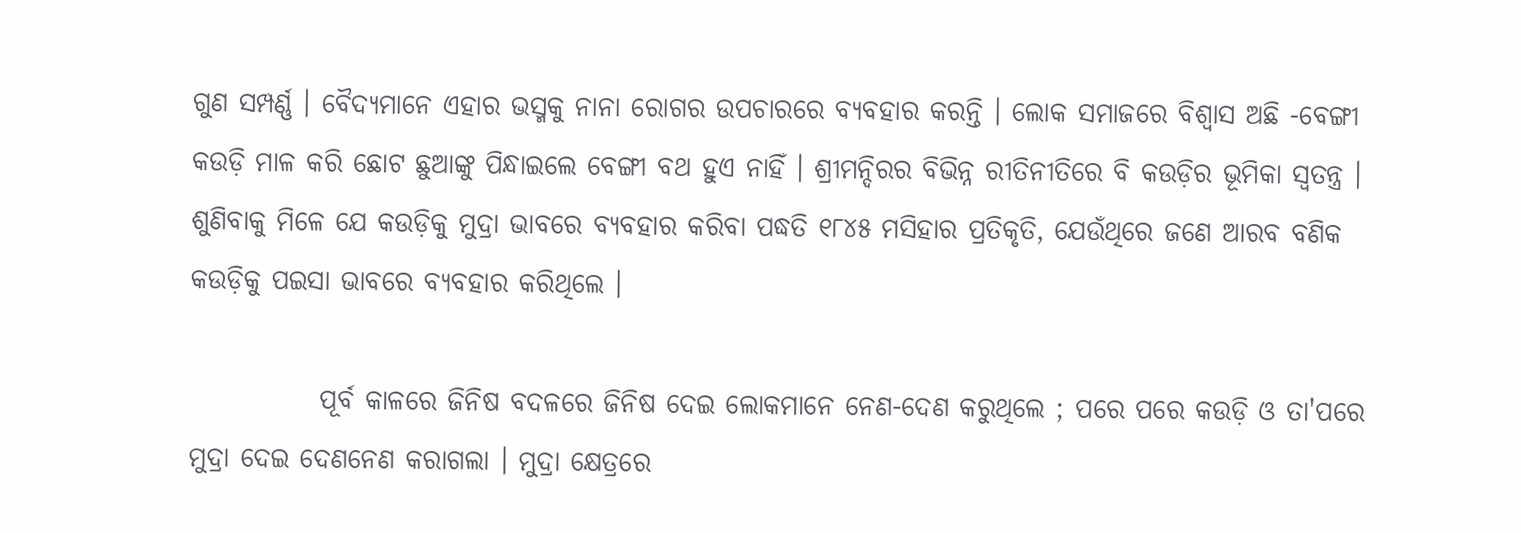ଗୁଣ ସମ୍ପର୍ଣ୍ଣ । ବୈଦ୍ୟମାନେ ଏହାର ଭସ୍ମକୁ ନାନା ରୋଗର ଉପଚାରରେ ବ୍ଯବହାର କରନ୍ତି । ଲୋକ ସମାଜରେ ବିଶ୍ବାସ ଅଛି -ବେଙ୍ଗୀ କଉଡ଼ି ମାଳ କରି ଛୋଟ ଛୁଆଙ୍କୁ ପିନ୍ଧାଇଲେ ବେଙ୍ଗୀ ବଥ ହୁଏ ନାହିଁ । ଶ୍ରୀମନ୍ଦିରର ବିଭିନ୍ନ ରୀତିନୀତିରେ ବି କଉଡ଼ିର ଭୂମିକା ସ୍ବତନ୍ତ୍ର । ଶୁଣିବାକୁ ମିଳେ ଯେ କଉଡ଼ିକୁ ମୁଦ୍ରା ଭାବରେ ବ୍ଯବହାର କରିବା ପଦ୍ଧତି ୧୮୪୫ ମସିହାର ପ୍ରତିକୃତି, ଯେଉଁଥିରେ ଜଣେ ଆରବ ବଣିକ କଉଡ଼ିକୁ ପଇସା ଭାବରେ ବ୍ଯବହାର କରିଥିଲେ ।

            ପୂର୍ବ କାଳରେ ଜିନିଷ ବଦଳରେ ଜିନିଷ ଦେଇ ଲୋକମାନେ ନେଣ-ଦେଣ କରୁଥିଲେ ; ପରେ ପରେ କଉଡ଼ି ଓ ତା'ପରେ ମୁଦ୍ରା ଦେଇ ଦେଣନେଣ କରାଗଲା । ମୁଦ୍ରା କ୍ଷେତ୍ରରେ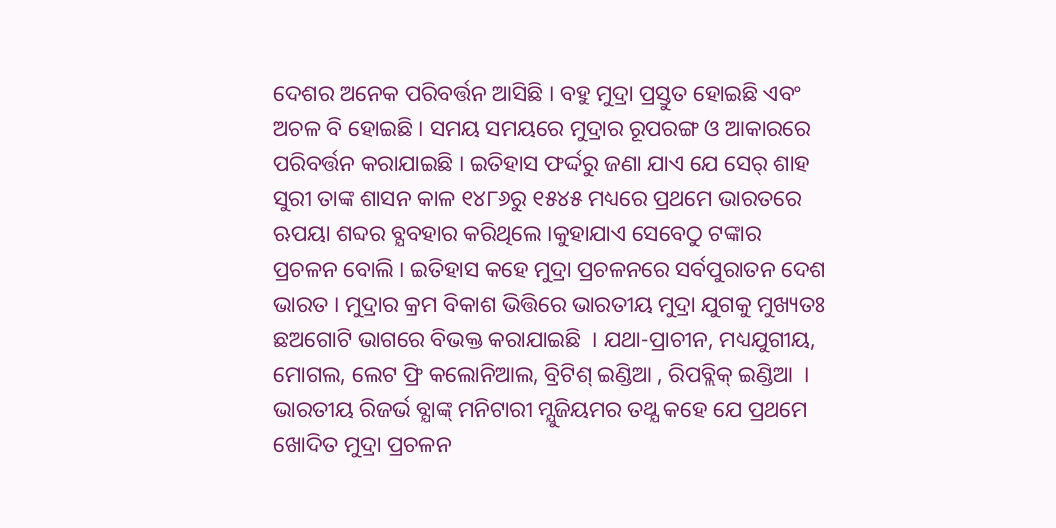ଦେଶର ଅନେକ ପରିବର୍ତ୍ତନ ଆସିଛି । ବହୁ ମୁଦ୍ରା ପ୍ରସ୍ତୁତ ହୋଇଛି ଏବଂ ଅଚଳ ବି ହୋଇଛି । ସମୟ ସମୟରେ ମୁଦ୍ରାର ରୂପରଙ୍ଗ ଓ ଆକାରରେ ପରିବର୍ତ୍ତନ କରାଯାଇଛି । ଇତିହାସ ଫର୍ଦ୍ଦରୁ ଜଣା ଯାଏ ଯେ ସେର୍‌ ଶାହ ସୁରୀ ତାଙ୍କ ଶାସନ କାଳ ୧୪୮୬ରୁ ୧୫୪୫ ମଧ୍ୟରେ ପ୍ରଥମେ ଭାରତରେ ଋପୟା ଶବ୍ଦର ବ୍ଯବହାର କରିଥିଲେ ।କୁହାଯାଏ ସେବେଠୁ ଟଙ୍କାର ପ୍ରଚଳନ ବୋଲି । ଇତିହାସ କହେ ମୁଦ୍ରା ପ୍ରଚଳନରେ ସର୍ବପୁରାତନ ଦେଶ ଭାରତ । ମୁଦ୍ରାର କ୍ରମ ବିକାଶ ଭିତ୍ତିରେ ଭାରତୀୟ ମୁଦ୍ରା ଯୁଗକୁ ମୁଖ୍ୟତଃ ଛଅଗୋଟି ଭାଗରେ ବିଭକ୍ତ କରାଯାଇଛି  । ଯଥା-ପ୍ରାଚୀନ, ମଧ୍ୟଯୁଗୀୟ, ମୋଗଲ, ଲେଟ ଫ୍ରି କଲୋନିଆଲ, ବ୍ରିଟିଶ୍‌ ଇଣ୍ଡିଆ , ରିପବ୍ଲିକ୍‌ ଇଣ୍ଡିଆ  । ଭାରତୀୟ ରିଜର୍ଭ ବ୍ଯାଙ୍କ୍‌ ମନିଟାରୀ ମ୍ଯୁଜିୟମର ତଥ୍ଯ କହେ ଯେ ପ୍ରଥମେ ଖୋଦିତ ମୁଦ୍ରା ପ୍ରଚଳନ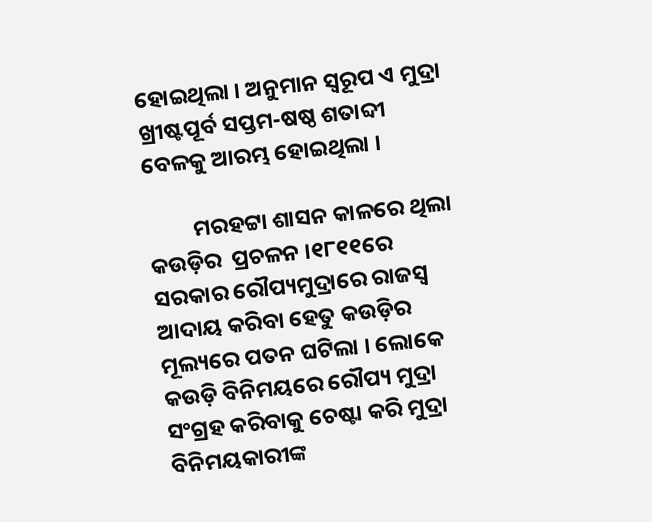ହୋଇଥିଲା । ଅନୁମାନ ସ୍ବରୂପ ଏ ମୁଦ୍ରା ଖ୍ରୀଷ୍ଟପୂର୍ବ ସପ୍ତମ-ଷଷ୍ଠ ଶତାବ୍ଦୀ ବେଳକୁ ଆରମ୍ଭ ହୋଇଥିଲା ।

         ମରହଟ୍ଟା ଶାସନ କାଳରେ ଥିଲା କଉଡ଼ିର  ପ୍ରଚଳନ ।୧୮୧୧ରେ ସରକାର ରୌପ୍ୟମୁଦ୍ରାରେ ରାଜସ୍ବ ଆଦାୟ କରିବା ହେତୁ କଉଡ଼ିର ମୂଲ୍ୟରେ ପତନ ଘଟିଲା । ଲୋକେ କଉଡ଼ି ବିନିମୟରେ ରୌପ୍ୟ ମୁଦ୍ରା ସଂଗ୍ରହ କରିବାକୁ ଚେଷ୍ଟା କରି ମୁଦ୍ରା ବିନିମୟକାରୀଙ୍କ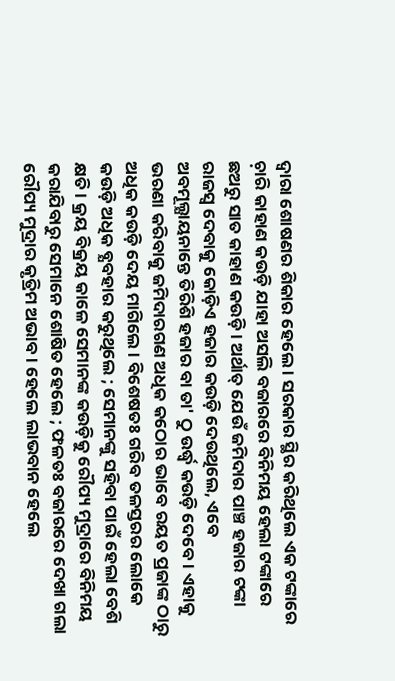ଦ୍ବାରା ଶୋଷଣର ଶିକାର ହେଲେ । ସରକାର ସ୍ଥିର କରିଥିଲେ ଏକ ଟଙ୍କାରେ ଚ଼ାରି କାହାଣ କଉଡ଼ି ଯାହା ଅସଲି ବଜାରରେ ବିନିମୟ ହେଲା ଟଙ୍କାରେ ଛଅରୁ ସାତ କାହାଣ କଉଡ଼ି । ଅର୍ଥାତ୍ ଯେଉଁ ଜମିଦାର ପାଞ୍ଚ ହଜାର ଟଙ୍କା ରାଜସ୍ବ ଦେବାକୁ କୋଡ଼ିଏ ହଜାର କଉଡ଼ି ଦେଉଥିଲେ, ଏବେ ଅବମୂଲ୍ଯାୟନାନ୍ତେ ତିରିଶି ହଜାର ବା ତା' ଠୁ ଉର୍ଦ୍ଧ୍ବ କଉଡ଼ି ଦେବେ । ଏହାକୁ ଭରଣା କରିବାକୁ ଜମିଦାରଗଣ ଅଧିକ କଠୋର ଭାବେ ରୟତ ପ୍ରଜାଙ୍କ ଠାରୁ ଅଧିକ କଉଡ଼ି ଦେୟ ମାଗିଲେ । ବିଶେଷତଃ ଗରିବ ତଳସ୍ତରର ଲୋକେ କଉଡ଼ି ଅଧିକ ବ୍ଯବହାର କରୁଥିଲେ ; ସେମାନଙ୍କୁ ସହିବା ପାଇଁ ହେଲା ବେଶି କ୍ଷତି । କ୍ରୟ ବିକ୍ରୟ କାଳେ ସେମାନଙ୍କ କଉଡ଼ିକୁ ରୌପ୍ୟ ମୁଦ୍ରାରେ ବିନିମୟ କରାଯିବାରୁ ସେମାନେ ଶୋଷିତ ହେଲେ ; ଫଳତଃ ବଜାରରେ ଦେଖା ଗଲା ରୌପ୍ୟ ମୁଦ୍ରାର କୃତ୍ରିମ ଅଭାବ । ହେଲେ ଲାଭବାନ ହେଲେ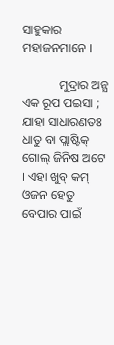ସାହୁକାର ମହାଜନମାନେ ।

            ମୁଦ୍ରାର ଅନ୍ଯ ଏକ ରୂପ ପଇସା ; ଯାହା ସାଧାରଣତଃ ଧାତୁ ବା ପ୍ଲାଷ୍ଟିକ୍‌ ଗୋଲ୍‌ ଜିନିଷ ଅଟେ । ଏହା ଖୁବ୍‌ କମ୍‌ ଓଜନ ହେତୁ ବେପାର ପାଇଁ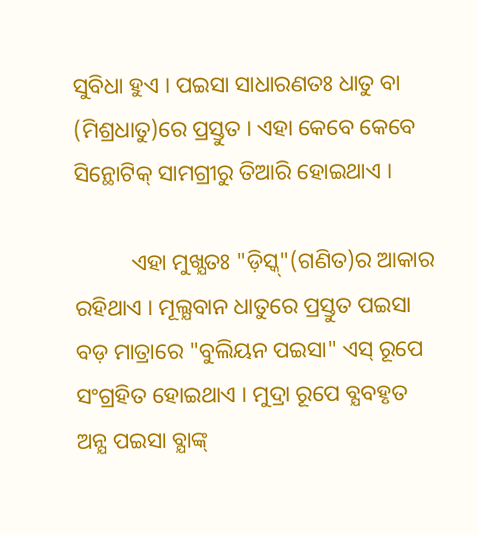ସୁବିଧା ହୁଏ । ପଇସା ସାଧାରଣତଃ ଧାତୁ ବା (ମିଶ୍ରଧାତୁ)ରେ ପ୍ରସ୍ତୁତ । ଏହା କେବେ କେବେ  ସିନ୍ଥୋଟିକ୍‌ ସାମଗ୍ରୀରୁ ତିଆରି ହୋଇଥାଏ ।

          ଏହା ମୁଖ୍ଯତଃ "ଡ଼ିସ୍କ୍‌"(ଗଣିତ)ର ଆକାର ରହିଥାଏ । ମୂଲ୍ଯବାନ ଧାତୁରେ ପ୍ରସ୍ତୁତ ପଇସା ବଡ଼ ମାତ୍ରାରେ "ବୁଲିୟନ ପଇସା" ଏସ୍‌ ରୂପେ ସଂଗ୍ରହିତ ହୋଇଥାଏ । ମୁଦ୍ରା ରୂପେ ବ୍ଯବହୃତ ଅନ୍ଯ ପଇସା ବ୍ଯାଙ୍କ୍‌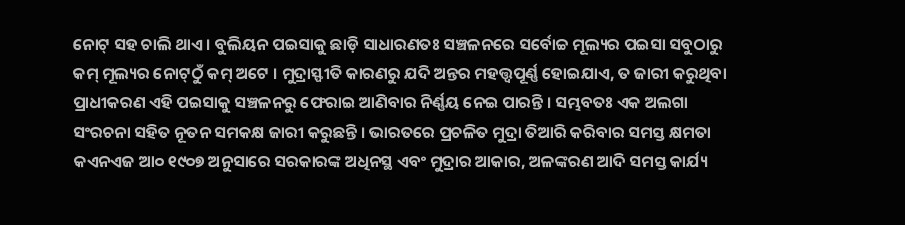ନୋଟ୍‌ ସହ ଚାଲି ଥାଏ । ବୁଲିୟନ ପଇସାକୁ ଛାଡ଼ି ସାଧାରଣତଃ ସଞ୍ଚଳନରେ ସର୍ବୋଚ୍ଚ ମୂଲ୍ୟର ପଇସା ସବୁଠାରୁ କମ୍‌ ମୂଲ୍ୟର ନୋଟ୍‌ଠୁଁ କମ୍‌ ଅଟେ । ମୁଦ୍ରାସ୍ଫୀତି କାରଣରୁ ଯଦି ଅନ୍ତର ମହତ୍ତ୍ୱପୂର୍ଣ୍ଣ ହୋଇଯାଏ, ତ ଜାରୀ କରୁଥିବା ପ୍ରାଧୀକରଣ ଏହି ପଇସାକୁ ସଞ୍ଚଳନରୁ ଫେରାଇ ଆଣିବାର ନିର୍ଣ୍ଣୟ ନେଇ ପାରନ୍ତି । ସମ୍ଭବତଃ ଏକ ଅଲଗା ସଂରଚନା ସହିତ ନୂତନ ସମକକ୍ଷ ଜାରୀ କରୁଛନ୍ତି । ଭାରତରେ ପ୍ରଚଳିତ ମୁଦ୍ରା ତିଆରି କରିବାର ସମସ୍ତ କ୍ଷମତା କଏନଏଜ ଆ୦ ୧୯୦୭ ଅନୁସାରେ ସରକାରଙ୍କ ଅଧିନସ୍ଥ ଏବଂ ମୁଦ୍ରାର ଆକାର, ଅଳଙ୍କରଣ ଆଦି ସମସ୍ତ କାର୍ଯ୍ୟ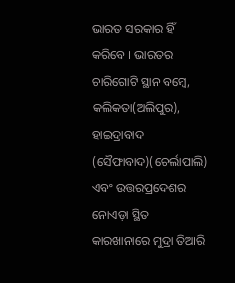ଭାରତ ସରକାର ହିଁ କରିବେ । ଭାରତର ଚାରିଗୋଟି ସ୍ଥାନ ବମ୍ବେ, କଲିକତା(ଅଲିପୁର), ହାଇଦ୍ରାବାଦ (ସୈଫାବାଦ)(ଚେର୍ଲାପାଲି) ଏବଂ ଉତ୍ତରପ୍ରଦେଶର ନୋଏଡ଼ା ସ୍ଥିତ କାରଖାନାରେ ମୁଦ୍ରା ତିଆରି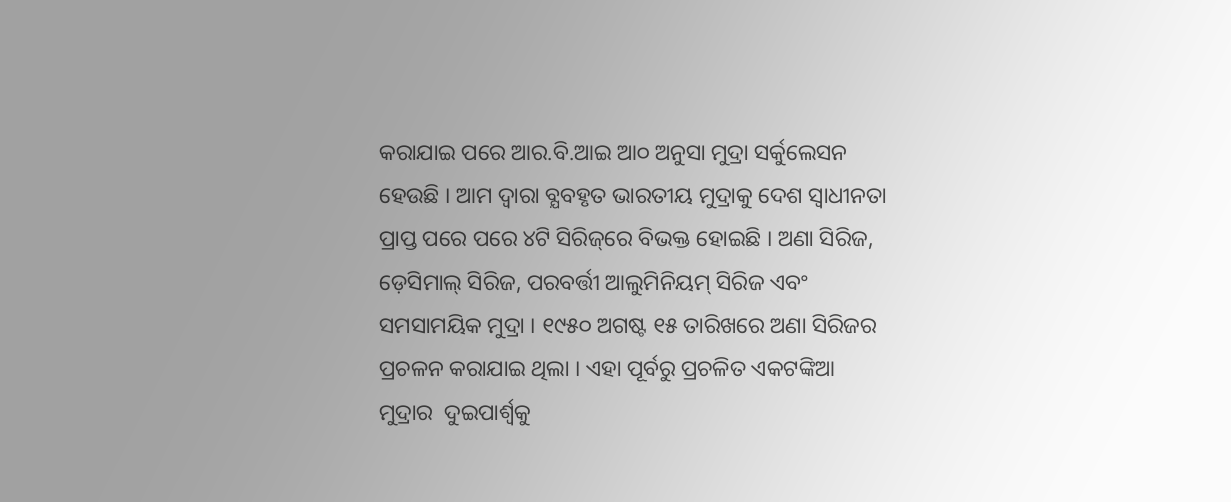କରାଯାଇ ପରେ ଆର.ବି.ଆଇ ଆ୦ ଅନୁସା ମୁଦ୍ରା ସର୍କୁଲେସନ ହେଉଛି । ଆମ ଦ୍ବାରା ବ୍ଯବହୃତ ଭାରତୀୟ ମୁଦ୍ରାକୁ ଦେଶ ସ୍ବାଧୀନତା ପ୍ରାପ୍ତ ପରେ ପରେ ୪ଟି ସିରିଜ୍‌ରେ ବିଭକ୍ତ ହୋଇଛି । ଅଣା ସିରିଜ, ଡ଼େସିମାଲ୍‌ ସିରିଜ, ପରବର୍ତ୍ତୀ ଆଲୁମିନିୟମ୍‌ ସିରିଜ ଏବଂ ସମସାମୟିକ ମୁଦ୍ରା । ୧୯୫୦ ଅଗଷ୍ଟ ୧୫ ତାରିଖରେ ଅଣା ସିରିଜର ପ୍ରଚଳନ କରାଯାଇ ଥିଲା । ଏହା ପୂର୍ବରୁ ପ୍ରଚଳିତ ଏକଟଙ୍କିଆ ମୁଦ୍ରାର  ଦୁଇପାର୍ଶ୍ବକୁ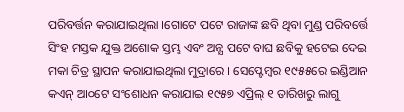ପରିବର୍ତ୍ତନ କରାଯାଇଥିଲା ।ଗୋଟେ ପଟେ ରାଜାଙ୍କ ଛବି ଥିବା ମୁଣ୍ଡ ପରିବର୍ତ୍ତେ ସିଂହ ମସ୍ତକ ଯୁକ୍ତ ଅଶୋକ ସ୍ତମ୍ଭ ଏବଂ ଅନ୍ଯ ପଟେ ବାଘ ଛବିକୁ ହଟେଇ ଦେଇ ମକା ଚିତ୍ର ସ୍ଥାପନ କରାଯାଇଥିଲା ମୁଦ୍ରାରେ । ସେପ୍ଟେମ୍ବର ୧୯୫୫ରେ ଇଣ୍ଡିଆନ କଏନ୍‌ ଆ୦ଟେ ସଂଶୋଧନ କରାଯାଇ ୧୯୫୭ ଏପ୍ରିଲ୍‌ ୧ ତାରିଖରୁ ଲାଗୁ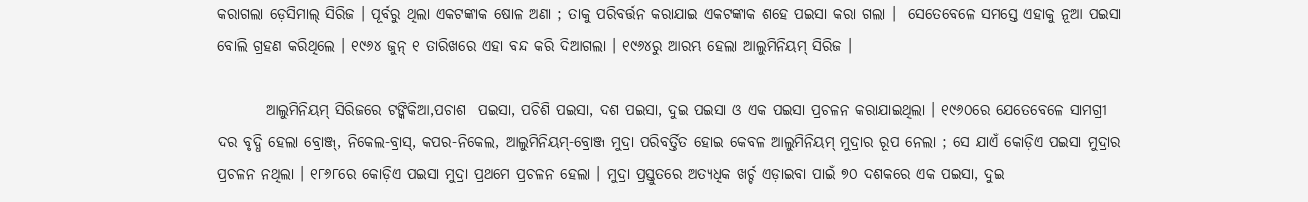କରାଗଲା ଡ଼େସିମାଲ୍‌ ସିରିଜ । ପୂର୍ବରୁ ଥିଲା ଏକଟଙ୍କାକ ଷୋଳ ଅଣା ; ତାକୁ ପରିବର୍ତ୍ତନ କରାଯାଇ ଏକଟଙ୍କାକ ଶହେ ପଇସା କରା ଗଲା ।  ସେତେବେଳେ ସମସ୍ତେ ଏହାକୁ ନୂଆ ପଇସା ବୋଲି ଗ୍ରହଣ କରିଥିଲେ । ୧୯୬୪ ଜୁନ୍‌ ୧ ତାରିଖରେ ଏହା ବନ୍ଦ କରି ଦିଆଗଲା । ୧୯୬୪ରୁ ଆରମ୍ଭ ହେଲା ଆଲୁମିନିୟମ୍‌ ସିରିଜ ।

        ଆଲୁମିନିୟମ୍‌ ସିରିଜରେ ଟଙ୍କିକିଆ,ପଚାଶ  ପଇସା, ପଚିଶି ପଇସା, ଦଶ ପଇସା, ଦୁଇ ପଇସା ଓ ଏକ ପଇସା ପ୍ରଚଳନ କରାଯାଇଥିଲା । ୧୯୬୦ରେ ଯେତେବେଳେ ସାମଗ୍ରୀ ଦର ବୃଦ୍ଧି ହେଲା ବ୍ରୋଞ୍ଜ୍‌, ନିକେଲ-ବ୍ରାସ୍‌, କପର-ନିକେଲ, ଆଲୁମିନିୟମ୍‌-ବ୍ରୋଞ୍ଜ ମୁଦ୍ରା ପରିବର୍ତ୍ତିତ ହୋଇ କେବଳ ଆଲୁମିନିୟମ୍‌ ମୁଦ୍ରାର ରୂପ ନେଲା ; ସେ ଯାଏଁ କୋଡ଼ିଏ ପଇସା ମୁଦ୍ରାର ପ୍ରଚଳନ ନଥିଲା । ୧୮୬୮ରେ କୋଡ଼ିଏ ପଇସା ମୁଦ୍ରା ପ୍ରଥମେ ପ୍ରଚଳନ ହେଲା । ମୁଦ୍ରା ପ୍ରସ୍ତୁତରେ ଅତ୍ଯଧିକ ଖର୍ଚ୍ଚ ଏଡ଼ାଇବା ପାଇଁ ୭୦ ଦଶକରେ ଏକ ପଇସା, ଦୁଇ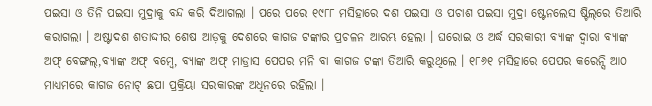ପଇସା ଓ ତିନି ପଇସା ମୁଦ୍ରାକୁ ବନ୍ଦ କରି ଦିଆଗଲା । ପରେ ପରେ ୧୯୮୮ ମସିହାରେ ଦଶ ପଇସା ଓ ପଚାଶ ପଇସା ମୁଦ୍ରା ଷ୍ଟେନଲେସ ଷ୍ଟିଲ୍‌ରେ ତିଆରି କରାଗଲା । ଅଷ୍ଟାଦଶ ଶତାଦ୍ଦୀର ଶେଷ ଆଡ଼କୁ ଦେଶରେ କାଗଜ ଟଙ୍କାର ପ୍ରଚଳନ ଆରମ୍ଭ ହେଲା । ଘରୋଇ ଓ ଅର୍ଦ୍ଧ ସରକାରୀ ବ୍ଯାଙ୍କ ଦ୍ବାରା ବ୍ଯାଙ୍କ ଅଫ୍‌ ବେଙ୍ଗଲ୍‌,ବ୍ଯାଙ୍କ ଅଫ୍‌ ବମ୍ବେ, ବ୍ଯାଙ୍କ ଅଫ୍‌ ମାଡ୍ରାସ ପେପର ମନି ବା କାଗଜ ଟଙ୍କା ତିଆରି କରୁଥିଲେ । ୧୮୬୧ ମସିହାରେ ପେପର କରେନ୍ସି ଆ୦ ମାଧ୍ୟମରେ କାଗଜ ନୋଟ୍‌ ଛପା ପ୍ରକ୍ରିୟା ସରକାରଙ୍କ ଅଧିନରେ ରହିଲା ।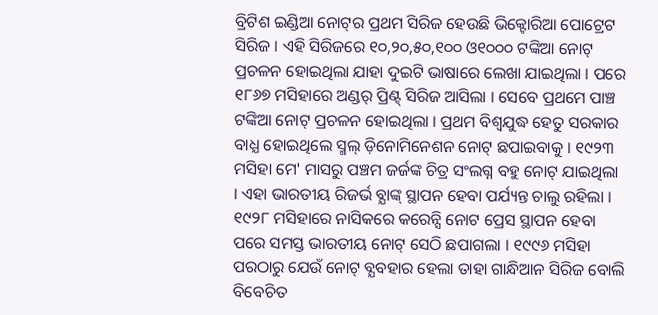ବ୍ରିଟିଶ ଇଣ୍ଡିଆ ନୋଟ୍‌ର ପ୍ରଥମ ସିରିଜ ହେଉଛି ଭିକ୍ଟୋରିଆ ପୋଟ୍ରେଟ ସିରିଜ । ଏହି ସିରିଜରେ ୧୦,୨୦,୫୦,୧୦୦ ଓ୧୦୦୦ ଟଙ୍କିଆ ନୋଟ୍‌ ପ୍ରଚଳନ ହୋଇଥିଲା ଯାହା ଦୁଇଟି ଭାଷାରେ ଲେଖା ଯାଇଥିଲା । ପରେ ୧୮୬୭ ମସିହାରେ ଅଣ୍ଡର୍‌ ପ୍ରିଣ୍ଟ୍‌ ସିରିଜ ଆସିଲା । ସେବେ ପ୍ରଥମେ ପାଞ୍ଚ ଟଙ୍କିଆ ନୋଟ୍‌ ପ୍ରଚଳନ ହୋଇଥିଲା । ପ୍ରଥମ ବିଶ୍ବଯୁଦ୍ଧ ହେତୁ ସରକାର ବାଧ୍ଯ ହୋଇଥିଲେ ସ୍ମଲ୍‌ ଡ଼ିନୋମିନେଶନ ନୋଟ୍‌ ଛପାଇବାକୁ । ୧୯୨୩ ମସିହା ମେ' ମାସରୁ ପଞ୍ଚମ ଜର୍ଜଙ୍କ ଚିତ୍ର ସଂଲଗ୍ନ ବହୁ ନୋଟ୍‌ ଯାଇଥିଲା । ଏହା ଭାରତୀୟ ରିଜର୍ଭ ବ୍ଯାଙ୍କ୍‌ ସ୍ଥାପନ ହେବା ପର୍ଯ୍ୟନ୍ତ ଚାଲୁ ରହିଲା । ୧୯୨୮ ମସିହାରେ ନାସିକରେ କରେନ୍ସି ନୋଟ ପ୍ରେସ ସ୍ଥାପନ ହେବା ପରେ ସମସ୍ତ ଭାରତୀୟ ନୋଟ୍‌ ସେଠି ଛପାଗଲା । ୧୯୯୬ ମସିହା ପରଠାରୁ ଯେଉଁ ନୋଟ୍‌ ବ୍ଯବହାର ହେଲା ତାହା ଗାନ୍ଧିଆନ ସିରିଜ ବୋଲି ବିବେଚିତ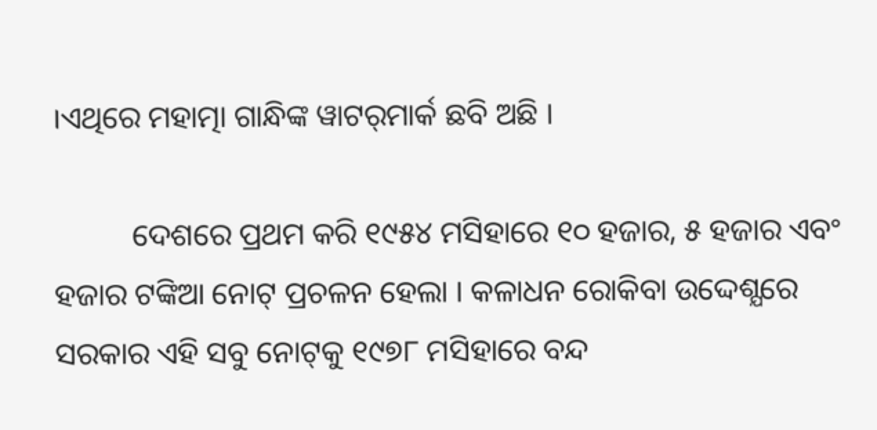।ଏଥିରେ ମହାତ୍ମା ଗାନ୍ଧିଙ୍କ ୱାଟର୍‌ମାର୍କ ଛବି ଅଛି ।

          ଦେଶରେ ପ୍ରଥମ କରି ୧୯୫୪ ମସିହାରେ ୧୦ ହଜାର, ୫ ହଜାର ଏବଂ ହଜାର ଟଙ୍କିଆ ନୋଟ୍‌ ପ୍ରଚଳନ ହେଲା । କଳାଧନ ରୋକିବା ଉଦ୍ଦେଶ୍ଯରେ ସରକାର ଏହି ସବୁ ନୋଟ୍‌କୁ ୧୯୭୮ ମସିହାରେ ବନ୍ଦ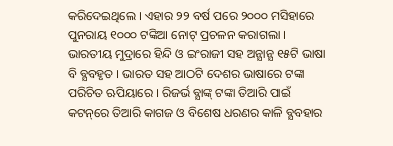କରିଦେଇଥିଲେ । ଏହାର ୨୨ ବର୍ଷ ପରେ ୨୦୦୦ ମସିହାରେ ପୁନରାୟ ୧୦୦୦ ଟଙ୍କିଆ ନୋଟ୍‌ ପ୍ରଚଳନ କରାଗଲା । ଭାରତୀୟ ମୁଦ୍ରାରେ ହିନ୍ଦି ଓ ଇଂରାଜୀ ସହ ଅନ୍ଯାନ୍ଯ ୧୫ଟି ଭାଷା ବି ବ୍ଯବହୃତ । ଭାରତ ସହ ଆଠଟି ଦେଶର ଭାଷାରେ ଟଙ୍କା ପରିଚିତ ଋପିୟାରେ । ରିଜର୍ଭ ବ୍ଯାଙ୍କ୍‌ ଟଙ୍କା ତିଆରି ପାଇଁ କଟନ୍‌ରେ ତିଆରି କାଗଜ ଓ ବିଶେଷ ଧରଣର କାଳି ବ୍ଯବହାର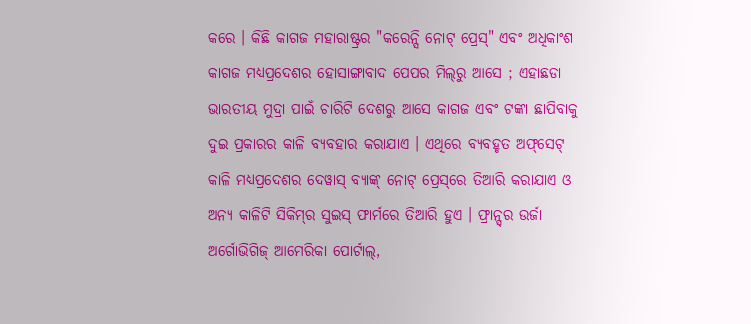କରେ । କିଛି କାଗଜ ମହାରାଷ୍ଟ୍ରର "କରେନ୍ସି ନୋଟ୍‌ ପ୍ରେସ୍‌" ଏବଂ ଅଧିକାଂଶ କାଗଜ ମଧ୍ଯପ୍ରଦେଶର ହୋସାଙ୍ଗାବାଦ ପେପର ମିଲ୍‌ରୁ ଆସେ ; ଏହାଛଡା ଭାରତୀୟ ମୁଦ୍ରା ପାଇଁ ଚାରିଟି ଦେଶରୁ ଆସେ କାଗଜ ଏବଂ ଟଙ୍କା ଛାପିବାକୁ ଦୁଇ ପ୍ରକାରର କାଳି ବ୍ଯବହାର କରାଯାଏ । ଏଥିରେ ବ୍ଯବହୃତ ଅଫ୍‌ସେଟ୍‌ କାଳି ମଧ୍ୟପ୍ରଦେଶର ଦେୱାସ୍‌ ବ୍ଯାଙ୍କ୍‌ ନୋଟ୍‌ ପ୍ରେସ୍‌ରେ ତିଆରି କରାଯାଏ ଓ ଅନ୍ୟ କାଳିଟି ସିକିମ୍‌ର ସୁଇସ୍‌ ଫାର୍ମରେ ତିଆରି ହୁଏ । ଫ୍ରାନ୍ସ୍‌ର ଉର୍ଜା ଅର୍ଗୋଭିଗିଜ୍‌ ଆମେରିକା ପୋର୍ଟାଲ୍‌,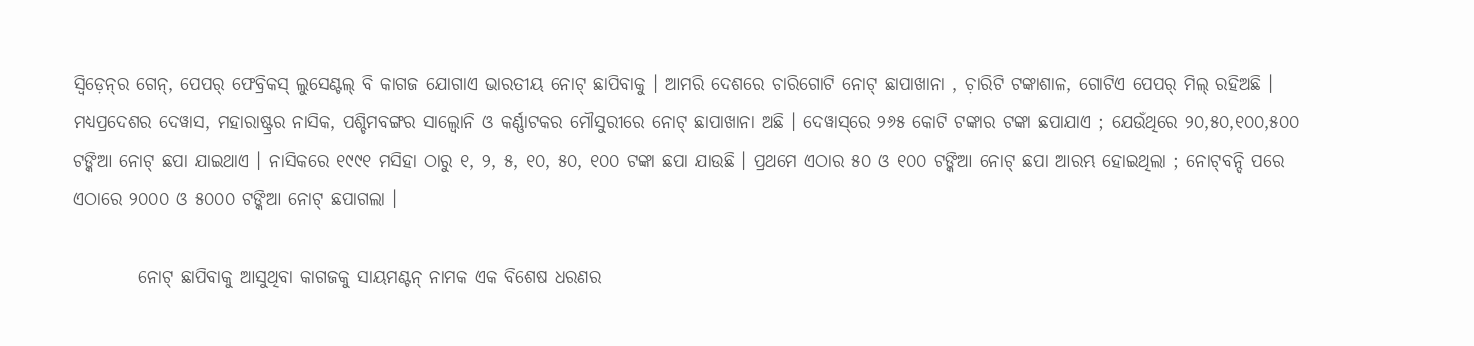ସ୍ବିଡ଼େନ୍‌ର ଗେନ୍‌, ପେପର୍‌ ଫେବ୍ରିକସ୍‌ ଲୁସେଣ୍ଟଲ୍‌ ବି କାଗଜ ଯୋଗାଏ ଭାରତୀୟ ନୋଟ୍‌ ଛାପିବାକୁ । ଆମରି ଦେଶରେ ଚାରିଗୋଟି ନୋଟ୍‌ ଛାପାଖାନା , ଚ଼ାରିଟି ଟଙ୍କାଶାଳ, ଗୋଟିଏ ପେପର୍‌ ମିଲ୍‌ ରହିଅଛି । ମଧ୍ଯପ୍ରଦେଶର ଦେୱାସ, ମହାରାଷ୍ଟ୍ରର ନାସିକ, ପଶ୍ଚିମବଙ୍ଗର ସାଲ୍ବୋନି ଓ କର୍ଣ୍ଣାଟକର ମୌସୁରୀରେ ନୋଟ୍‌ ଛାପାଖାନା ଅଛି । ଦେୱାସ୍‌ରେ ୨୬୫ କୋଟି ଟଙ୍କାର ଟଙ୍କା ଛପାଯାଏ ; ଯେଉଁଥିରେ ୨୦,୫୦,୧୦୦,୫୦୦ ଟଙ୍କିଆ ନୋଟ୍‌ ଛପା ଯାଇଥାଏ । ନାସିକରେ ୧୯୯୧ ମସିହା ଠାରୁ ୧, ୨, ୫, ୧୦, ୫୦, ୧୦୦ ଟଙ୍କା ଛପା ଯାଉଛି । ପ୍ରଥମେ ଏଠାର ୫୦ ଓ ୧୦୦ ଟଙ୍କିଆ ନୋଟ୍‌ ଛପା ଆରମ୍ଭ ହୋଇଥିଲା ; ନୋଟ୍‌ବନ୍ଦି ପରେ ଏଠାରେ ୨୦୦୦ ଓ ୫୦୦୦ ଟଙ୍କିଆ ନୋଟ୍‌ ଛପାଗଲା ।

         ନୋଟ୍‌ ଛାପିବାକୁ ଆସୁଥିବା କାଗଜକୁ ସାୟମଣ୍ଟନ୍‌ ନାମକ ଏକ ବିଶେଷ ଧରଣର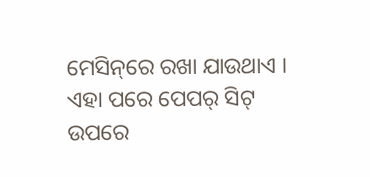ମେସିନ୍‌ରେ ରଖା ଯାଉଥାଏ । ଏହା ପରେ ପେପର୍‌ ସିଟ୍‌ ଉପରେ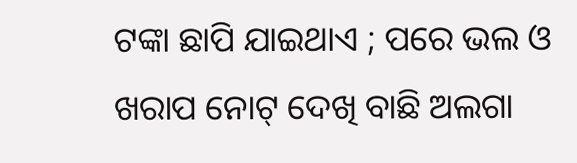ଟଙ୍କା ଛାପି ଯାଇଥାଏ ; ପରେ ଭଲ ଓ ଖରାପ ନୋଟ୍‌ ଦେଖି ବାଛି ଅଲଗା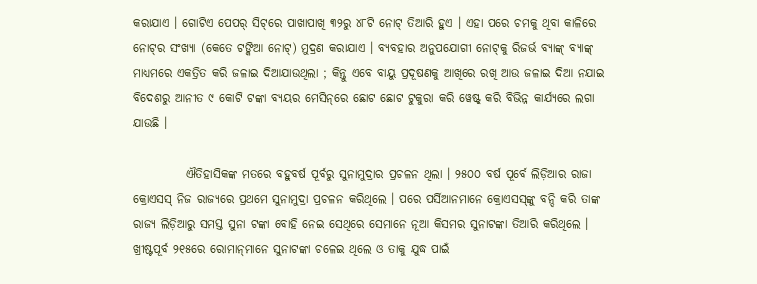କରାଯାଏ । ଗୋଟିଏ ପେପର୍‌ ସିଟ୍‌ରେ ପାଖାପାଖି ୩୨ରୁ ୪୮ଟି ନୋଟ୍‌ ତିଆରି ହୁଏ । ଏହା ପରେ ଚମକୁ ଥିବା କାଳିରେ ନୋଟ୍‌ର ସଂଖ୍ଯା (କେତେ ଟଙ୍କିଆ ନୋଟ୍‌) ମୁଦ୍ରଣ କରାଯାଏ । ବ୍ଯବହାର ଅନୁପଯୋଗୀ ନୋଟ୍‌କୁ ରିଜର୍ଭ ବ୍ଯାଙ୍କ୍‌ ବ୍ଯାଙ୍କ୍‌ ମାଧ୍ୟମରେ ଏକତ୍ରିତ କରି ଜଳାଇ ଦିଆଯାଉଥିଲା ; କିନ୍ତୁ ଏବେ ବାୟୁ ପ୍ରଦୂଷଣକୁ ଆଖିରେ ରଖି ଆଉ ଜଳାଇ ଦିଆ ନଯାଇ ବିଦେଶରୁ ଆନୀତ ୯ କୋଟି ଟଙ୍କା ବ୍ଯୟର ମେସିନ୍‌ରେ ଛୋଟ ଛୋଟ ଟୁକୁରା କରି ୱେଷ୍ଟ୍‌ କରି ବିଭିନ୍ନ କାର୍ଯ୍ଯରେ ଲଗା ଯାଉଛି ।

           ଐତିହାସିକଙ୍କ ମତରେ ବହୁବର୍ଷ ପୂର୍ବରୁ ସୁନାମୁଦ୍ରାର ପ୍ରଚଳନ ଥିଲା । ୨୫୦୦ ବର୍ଷ ପୂର୍ବେ ଲିଡ଼ିଆର ରାଜା କ୍ରୋଏସସ୍‌ ନିଜ ରାଜ୍ଯରେ ପ୍ରଥମେ ସୁନାମୁଦ୍ରା ପ୍ରଚଳନ କରିଥିଲେ । ପରେ ପର୍ସିଆନମାନେ କ୍ରୋଏସସ୍‌ଙ୍କୁ ବନ୍ଦି କରି ତାଙ୍କ ରାଜ୍ଯ ଲିଡ଼ିଆରୁ ସମସ୍ତ ସୁନା ଟଙ୍କା ବୋହି ନେଇ ସେଥିରେ ସେମାନେ ନୂଆ କିସମର ସୁନାଟଙ୍କା ତିଆରି କରିଥିଲେ । ଖ୍ରୀଷ୍ଟପୂର୍ବ ୨୧୫ରେ ରୋମାନ୍‌ମାନେ ସୁନାଟଙ୍କା ଚଳେଇ ଥିଲେ ଓ ତାକୁ ଯୁଦ୍ଧ ପାଇଁ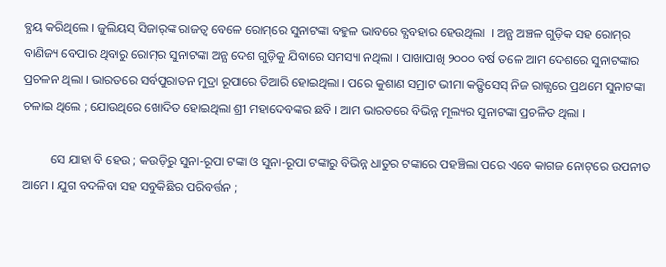ବ୍ଯୟ କରିଥିଲେ । ଜୁଲିୟସ୍‌ ସିଜାର୍‌ଙ୍କ ରାଜତ୍ବ ବେଳେ ରୋମ୍‌ରେ ସୁନାଟଙ୍କା ବହୁଳ ଭାବରେ ବ୍ଯବହାର ହେଉଥିଲା  । ଅନ୍ଯ ଅଞ୍ଚଳ ଗୁଡ଼ିକ ସହ ରୋମ୍‌ର ବାଣିଜ୍ୟ ବେପାର ଥିବାରୁ ରୋମ୍‌ର ସୁନାଟଙ୍କା ଅନ୍ଯ ଦେଶ ଗୁଡ଼ିକୁ ଯିବାରେ ସମସ୍ୟା ନଥିଲା । ପାଖାପାଖି ୨୦୦୦ ବର୍ଷ ତଳେ ଆମ ଦେଶରେ ସୁନାଟଙ୍କାର ପ୍ରଚଳନ ଥିଲା । ଭାରତରେ ସର୍ବପୁରାତନ ମୁଦ୍ରା ରୂପାରେ ତିଆରି ହୋଇଥିଲା । ପରେ କୁଶାଣ ସମ୍ରାଟ ଭୀମା କଡ଼୍ଫିସେସ୍‌ ନିଜ ରାଜ୍ଯରେ ପ୍ରଥମେ ସୁନାଟଙ୍କା ଚଳାଇ ଥିଲେ ; ଯୋଉଥିରେ ଖୋଦିତ ହୋଇଥିଲା ଶ୍ରୀ ମହାଦେବଙ୍କର ଛବି । ଆମ ଭାରତରେ ବିଭିନ୍ନ ମୂଲ୍ୟର ସୁନାଟଙ୍କା ପ୍ରଚଳିତ ଥିଲା ।

         ସେ ଯାହା ବି ହେଉ ; କଉଡ଼ିରୁ ସୁନା-ରୂପା ଟଙ୍କା ଓ ସୁନା-ରୂପା ଟଙ୍କାରୁ ବିଭିନ୍ନ ଧାତୁର ଟଙ୍କାରେ ପହଞ୍ଚିଲା ପରେ ଏବେ କାଗଜ ନୋଟ୍‌ରେ ଉପନୀତ ଆମେ । ଯୁଗ ବଦଳିବା ସହ ସବୁକିଛିର ପରିବର୍ତ୍ତନ ;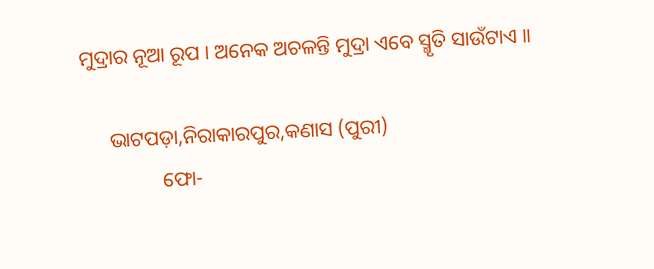ମୁଦ୍ରାର ନୂଆ ରୂପ । ଅନେକ ଅଚଳନ୍ତି ମୁଦ୍ରା ଏବେ ସ୍ମୃତି ସାଉଁଟାଏ ।।

     ଭାଟପଡ଼ା,ନିରାକାରପୁର,କଣାସ (ପୁରୀ)
               ଫୋ-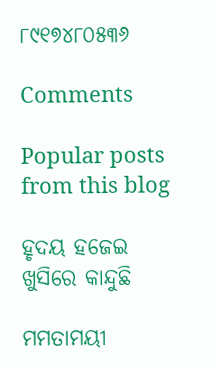୮୯୧୭୪୮୦୫୩୬

Comments

Popular posts from this blog

ହୃଦୟ ହଜେଇ ଖୁସିରେ କାନ୍ଦୁଛି

ମମତାମୟୀ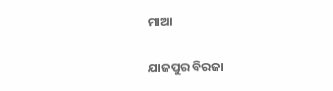ମାଆ

ଯାଜପୁର ବିରଜା